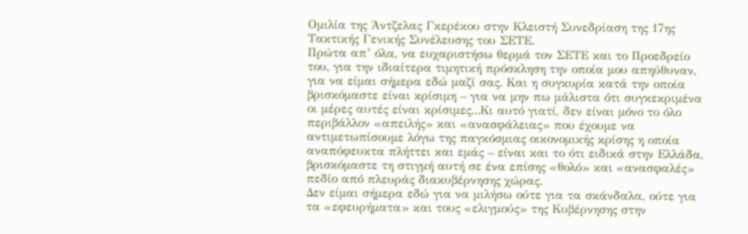Ομιλία της Άντζελας Γκερέκου στην Κλειστή Συνεδρίαση της 17ης Τακτικής Γενικής Συνέλευσης του ΣΕΤΕ.
Πρώτα απ’ όλα, να ευχαριστήσω θερμά τον ΣΕΤΕ και το Προεδρείο του, για την ιδιαίτερα τιμητική πρόσκληση την οποία μου απηύθυναν, για να είμαι σήμερα εδώ μαζί σας. Και η συγκυρία κατά την οποία βρισκόμαστε είναι κρίσιμη – για να μην πω μάλιστα ότι συγκεκριμένα οι μέρες αυτές είναι κρίσιμες...Κι αυτό γιατί, δεν είναι μόνο το όλο περιβάλλον «απειλής» και «ανασφάλειας» που έχουμε να αντιμετωπίσουμε λόγω της παγκόσμιας οικονομικής κρίσης η οποία αναπόφευκτα πλήττει και εμάς – είναι και το ότι ειδικά στην Ελλάδα, βρισκόμαστε τη στιγμή αυτή σε ένα επίσης «θολό» και «ανασφαλές» πεδίο από πλευράς διακυβέρνησης χώρας.
Δεν είμαι σήμερα εδώ για να μιλήσω ούτε για τα σκάνδαλα, ούτε για τα «εφευρήματα» και τους «ελιγμούς» της Κυβέρνησης στην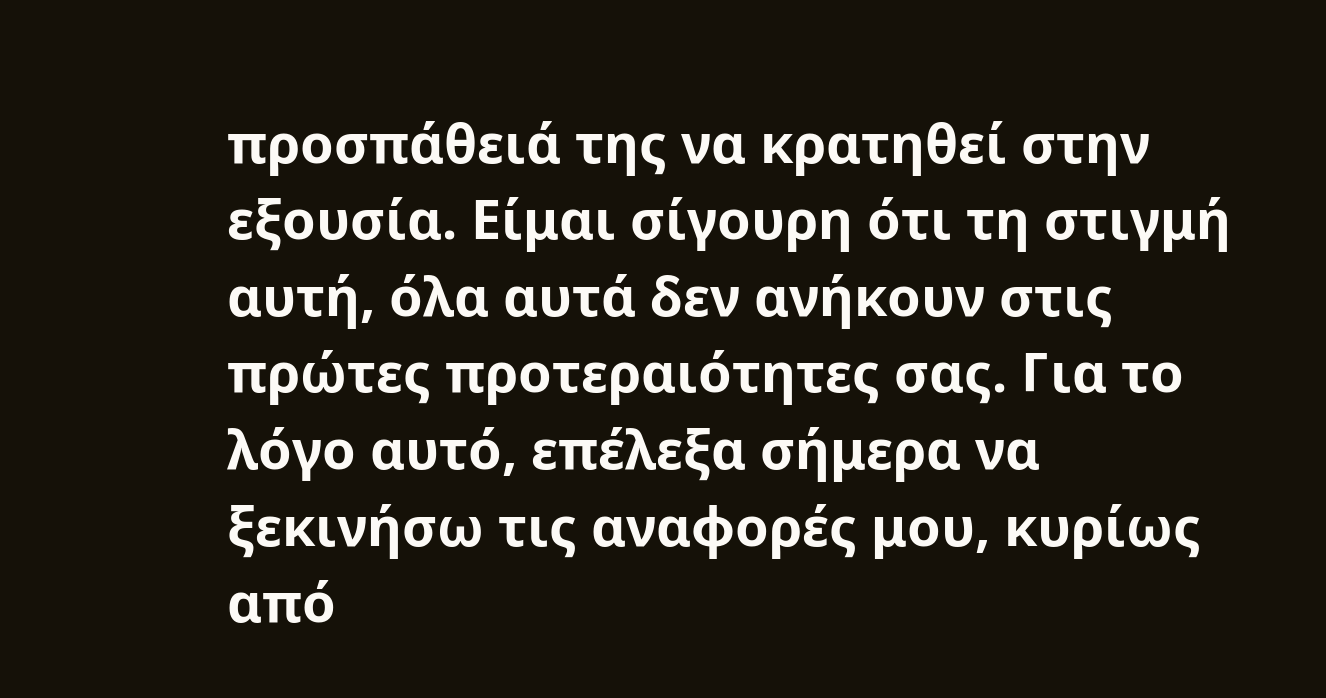προσπάθειά της να κρατηθεί στην εξουσία. Είμαι σίγουρη ότι τη στιγμή αυτή, όλα αυτά δεν ανήκουν στις πρώτες προτεραιότητες σας. Για το λόγο αυτό, επέλεξα σήμερα να ξεκινήσω τις αναφορές μου, κυρίως από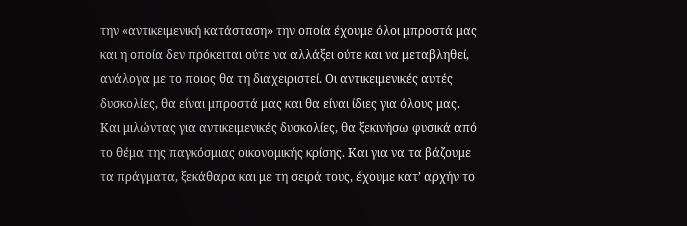την «αντικειμενική κατάσταση» την οποία έχουμε όλοι μπροστά μας και η οποία δεν πρόκειται ούτε να αλλάξει ούτε και να μεταβληθεί, ανάλογα με το ποιος θα τη διαχειριστεί. Οι αντικειμενικές αυτές δυσκολίες, θα είναι μπροστά μας και θα είναι ίδιες για όλους μας.
Και μιλώντας για αντικειμενικές δυσκολίες, θα ξεκινήσω φυσικά από το θέμα της παγκόσμιας οικονομικής κρίσης. Και για να τα βάζουμε τα πράγματα, ξεκάθαρα και με τη σειρά τους, έχουμε κατ’ αρχήν το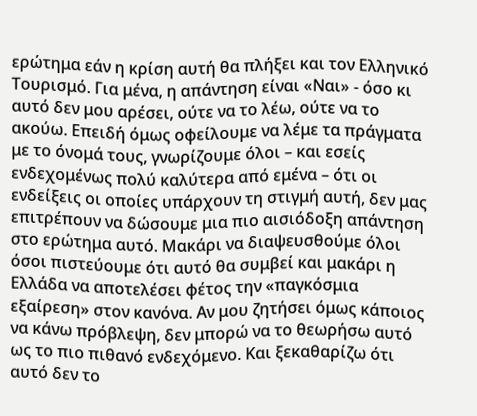ερώτημα εάν η κρίση αυτή θα πλήξει και τον Ελληνικό Τουρισμό. Για μένα, η απάντηση είναι «Ναι» - όσο κι αυτό δεν μου αρέσει, ούτε να το λέω, ούτε να το ακούω. Επειδή όμως οφείλουμε να λέμε τα πράγματα με το όνομά τους, γνωρίζουμε όλοι – και εσείς ενδεχομένως πολύ καλύτερα από εμένα – ότι οι ενδείξεις οι οποίες υπάρχουν τη στιγμή αυτή, δεν μας επιτρέπουν να δώσουμε μια πιο αισιόδοξη απάντηση στο ερώτημα αυτό. Μακάρι να διαψευσθούμε όλοι όσοι πιστεύουμε ότι αυτό θα συμβεί και μακάρι η Ελλάδα να αποτελέσει φέτος την «παγκόσμια εξαίρεση» στον κανόνα. Αν μου ζητήσει όμως κάποιος να κάνω πρόβλεψη, δεν μπορώ να το θεωρήσω αυτό ως το πιο πιθανό ενδεχόμενο. Και ξεκαθαρίζω ότι αυτό δεν το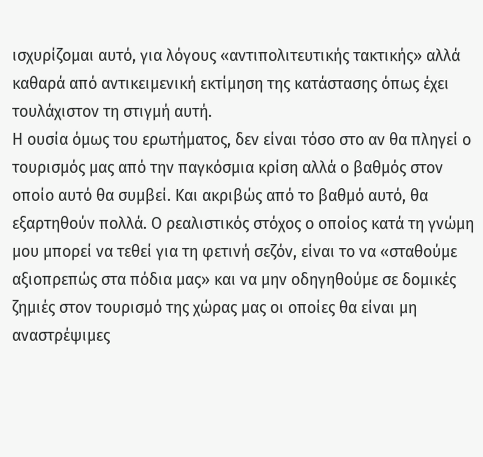ισχυρίζομαι αυτό, για λόγους «αντιπολιτευτικής τακτικής» αλλά καθαρά από αντικειμενική εκτίμηση της κατάστασης όπως έχει τουλάχιστον τη στιγμή αυτή.
Η ουσία όμως του ερωτήματος, δεν είναι τόσο στο αν θα πληγεί ο τουρισμός μας από την παγκόσμια κρίση αλλά ο βαθμός στον οποίο αυτό θα συμβεί. Και ακριβώς από το βαθμό αυτό, θα εξαρτηθούν πολλά. Ο ρεαλιστικός στόχος ο οποίος κατά τη γνώμη μου μπορεί να τεθεί για τη φετινή σεζόν, είναι το να «σταθούμε αξιοπρεπώς στα πόδια μας» και να μην οδηγηθούμε σε δομικές ζημιές στον τουρισμό της χώρας μας οι οποίες θα είναι μη αναστρέψιμες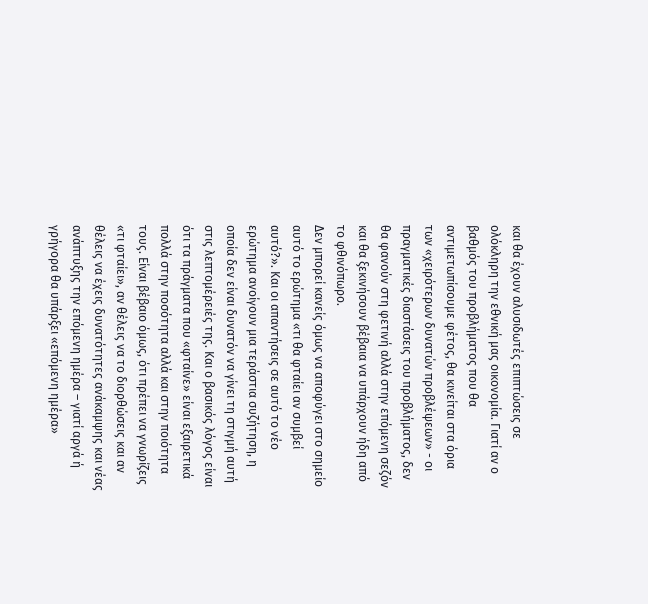και θα έχουν αλυσιδωτές επιπτώσεις σε ολόκληρη την εθνική μας οικονομία. Γιατί αν ο βαθμός του προβλήματος που θα αντιμετωπίσουμε φέτος, θα κινείται στα όρια των «χειρότερων δυνατών προβλέψεων» - οι πραγματικές διαστάσεις του προβλήματος, δεν θα φανούν στη φετινή αλλά στην επόμενη σεζόν και θα ξεκινήσουν βέβαια να υπάρχουν ήδη από το φθινόπωρο.
Δεν μπορεί κανείς όμως να αποφύγει στο σημείο αυτό το ερώτημα «τι θα φταίει αν συμβεί αυτό?». Και οι απαντήσεις σε αυτό το νέο ερώτημα ανοίγουν μια τεράστια συζήτηση, η οποία δεν είναι δυνατόν να γίνει τη στιγμή αυτή στις λεπτομέρειές της. Και ο βασικός λόγος είναι ότι τα πράγματα που «φταίνε» είναι εξαιρετικά πολλά στην ποσότητα αλλά και στην ποιότητα τους. Είναι βέβαιο όμως, ότι πρέπει να γνωρίζεις «τι φταίει», αν θέλεις να το διορθώσεις και αν θέλεις να έχεις δυνατότητες ανάκαμψης και νέας ανάπτυξης την επόμενη ημέρα – γιατί αργά ή γρήγορα θα υπάρξει «επόμενη ημέρα»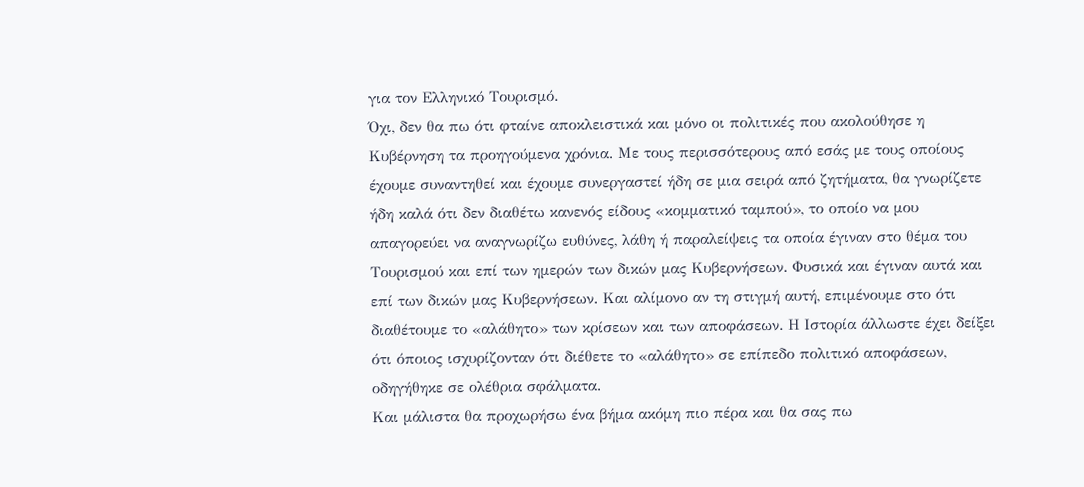για τον Ελληνικό Τουρισμό.
Όχι, δεν θα πω ότι φταίνε αποκλειστικά και μόνο οι πολιτικές που ακολούθησε η Κυβέρνηση τα προηγούμενα χρόνια. Με τους περισσότερους από εσάς με τους οποίους έχουμε συναντηθεί και έχουμε συνεργαστεί ήδη σε μια σειρά από ζητήματα, θα γνωρίζετε ήδη καλά ότι δεν διαθέτω κανενός είδους «κομματικό ταμπού», το οποίο να μου απαγορεύει να αναγνωρίζω ευθύνες, λάθη ή παραλείψεις τα οποία έγιναν στο θέμα του Τουρισμού και επί των ημερών των δικών μας Κυβερνήσεων. Φυσικά και έγιναν αυτά και επί των δικών μας Κυβερνήσεων. Και αλίμονο αν τη στιγμή αυτή, επιμένουμε στο ότι διαθέτουμε το «αλάθητο» των κρίσεων και των αποφάσεων. Η Ιστορία άλλωστε έχει δείξει ότι όποιος ισχυρίζονταν ότι διέθετε το «αλάθητο» σε επίπεδο πολιτικό αποφάσεων, οδηγήθηκε σε ολέθρια σφάλματα.
Και μάλιστα θα προχωρήσω ένα βήμα ακόμη πιο πέρα και θα σας πω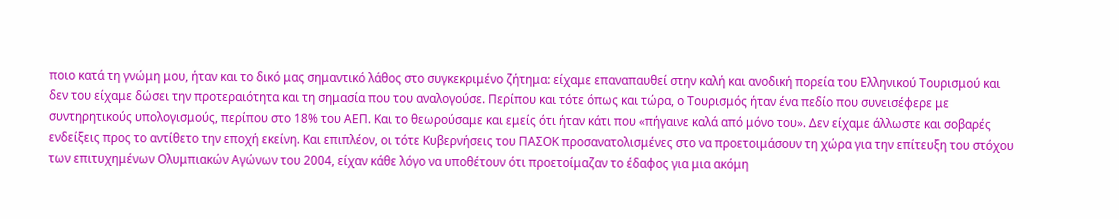ποιο κατά τη γνώμη μου, ήταν και το δικό μας σημαντικό λάθος στο συγκεκριμένο ζήτημα: είχαμε επαναπαυθεί στην καλή και ανοδική πορεία του Ελληνικού Τουρισμού και δεν του είχαμε δώσει την προτεραιότητα και τη σημασία που του αναλογούσε. Περίπου και τότε όπως και τώρα, ο Τουρισμός ήταν ένα πεδίο που συνεισέφερε με συντηρητικούς υπολογισμούς, περίπου στο 18% του ΑΕΠ. Και το θεωρούσαμε και εμείς ότι ήταν κάτι που «πήγαινε καλά από μόνο του». Δεν είχαμε άλλωστε και σοβαρές ενδείξεις προς το αντίθετο την εποχή εκείνη. Και επιπλέον, οι τότε Κυβερνήσεις του ΠΑΣΟΚ προσανατολισμένες στο να προετοιμάσουν τη χώρα για την επίτευξη του στόχου των επιτυχημένων Ολυμπιακών Αγώνων του 2004, είχαν κάθε λόγο να υποθέτουν ότι προετοίμαζαν το έδαφος για μια ακόμη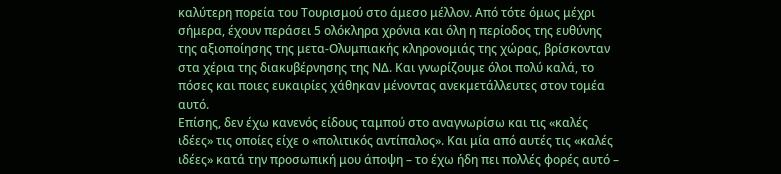καλύτερη πορεία του Τουρισμού στο άμεσο μέλλον. Από τότε όμως μέχρι σήμερα, έχουν περάσει 5 ολόκληρα χρόνια και όλη η περίοδος της ευθύνης της αξιοποίησης της μετα-Ολυμπιακής κληρονομιάς της χώρας, βρίσκονταν στα χέρια της διακυβέρνησης της ΝΔ. Και γνωρίζουμε όλοι πολύ καλά, το πόσες και ποιες ευκαιρίες χάθηκαν μένοντας ανεκμετάλλευτες στον τομέα αυτό.
Επίσης, δεν έχω κανενός είδους ταμπού στο αναγνωρίσω και τις «καλές ιδέες» τις οποίες είχε ο «πολιτικός αντίπαλος». Και μία από αυτές τις «καλές ιδέες» κατά την προσωπική μου άποψη – το έχω ήδη πει πολλές φορές αυτό –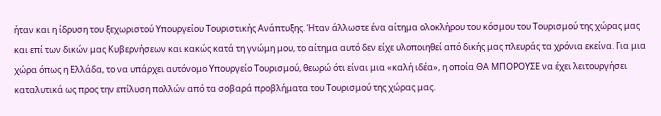ήταν και η ίδρυση του ξεχωριστού Υπουργείου Τουριστικής Ανάπτυξης. Ήταν άλλωστε ένα αίτημα ολοκλήρου του κόσμου του Τουρισμού της χώρας μας και επί των δικών μας Κυβερνήσεων και κακώς κατά τη γνώμη μου, το αίτημα αυτό δεν είχε υλοποιηθεί από δικής μας πλευράς τα χρόνια εκείνα. Για μια χώρα όπως η Ελλάδα, το να υπάρχει αυτόνομο Υπουργείο Τουρισμού, θεωρώ ότι είναι μια «καλή ιδέα», η οποία ΘΑ ΜΠΟΡΟΥΣΕ να έχει λειτουργήσει καταλυτικά ως προς την επίλυση πολλών από τα σοβαρά προβλήματα του Τουρισμού της χώρας μας.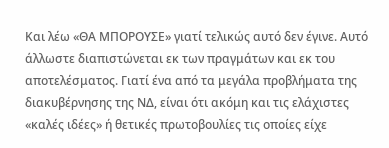Και λέω «ΘΑ ΜΠΟΡΟΥΣΕ» γιατί τελικώς αυτό δεν έγινε. Αυτό άλλωστε διαπιστώνεται εκ των πραγμάτων και εκ του αποτελέσματος. Γιατί ένα από τα μεγάλα προβλήματα της διακυβέρνησης της ΝΔ, είναι ότι ακόμη και τις ελάχιστες «καλές ιδέες» ή θετικές πρωτοβουλίες τις οποίες είχε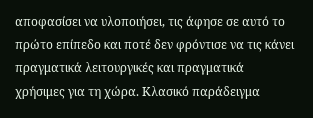αποφασίσει να υλοποιήσει, τις άφησε σε αυτό το πρώτο επίπεδο και ποτέ δεν φρόντισε να τις κάνει πραγματικά λειτουργικές και πραγματικά χρήσιμες για τη χώρα. Κλασικό παράδειγμα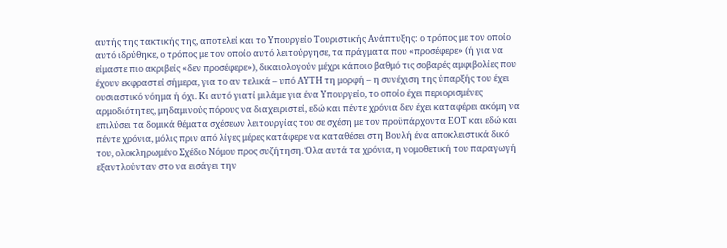αυτής της τακτικής της, αποτελεί και το Υπουργείο Τουριστικής Ανάπτυξης: ο τρόπος με τον οποίο αυτό ιδρύθηκε, ο τρόπος με τον οποίο αυτό λειτούργησε, τα πράγματα που «προσέφερε» (ή για να είμαστε πιο ακριβείς «δεν προσέφερε»), δικαιολογούν μέχρι κάποιο βαθμό τις σοβαρές αμφιβολίες που έχουν εκφραστεί σήμερα, για το αν τελικά – υπό ΑΥΤΗ τη μορφή – η συνέχιση της ύπαρξής του έχει ουσιαστικό νόημα ή όχι. Κι αυτό γιατί μιλάμε για ένα Υπουργείο, το οποίο έχει περιορισμένες αρμοδιότητες, μηδαμινούς πόρους να διαχειριστεί, εδώ και πέντε χρόνια δεν έχει καταφέρει ακόμη να επιλύσει τα δομικά θέματα σχέσεων λειτουργίας του σε σχέση με τον προϋπάρχοντα ΕΟΤ και εδώ και πέντε χρόνια, μόλις πριν από λίγες μέρες κατάφερε να καταθέσει στη Βουλή ένα αποκλειστικά δικό του, ολοκληρωμένο Σχέδιο Νόμου προς συζήτηση. Όλα αυτά τα χρόνια, η νομοθετική του παραγωγή εξαντλούνταν στο να εισάγει την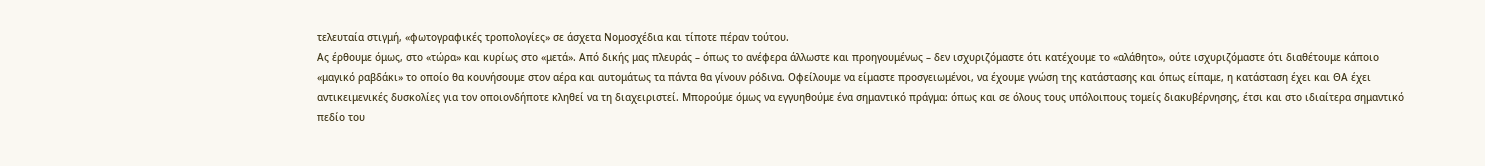τελευταία στιγμή, «φωτογραφικές τροπολογίες» σε άσχετα Νομοσχέδια και τίποτε πέραν τούτου.
Ας έρθουμε όμως, στο «τώρα» και κυρίως στο «μετά». Από δικής μας πλευράς – όπως το ανέφερα άλλωστε και προηγουμένως – δεν ισχυριζόμαστε ότι κατέχουμε το «αλάθητο», ούτε ισχυριζόμαστε ότι διαθέτουμε κάποιο «μαγικό ραβδάκι» το οποίο θα κουνήσουμε στον αέρα και αυτομάτως τα πάντα θα γίνουν ρόδινα. Οφείλουμε να είμαστε προσγειωμένοι, να έχουμε γνώση της κατάστασης και όπως είπαμε, η κατάσταση έχει και ΘΑ έχει αντικειμενικές δυσκολίες για τον οποιονδήποτε κληθεί να τη διαχειριστεί. Μπορούμε όμως να εγγυηθούμε ένα σημαντικό πράγμα: όπως και σε όλους τους υπόλοιπους τομείς διακυβέρνησης, έτσι και στο ιδιαίτερα σημαντικό πεδίο του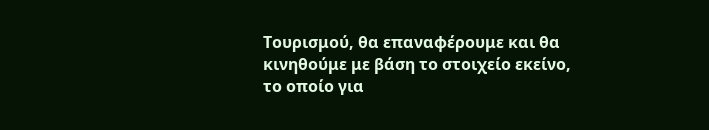Τουρισμού, θα επαναφέρουμε και θα κινηθούμε με βάση το στοιχείο εκείνο, το οποίο για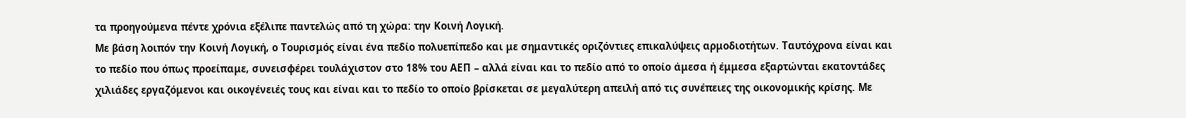τα προηγούμενα πέντε χρόνια εξέλιπε παντελώς από τη χώρα: την Κοινή Λογική.
Με βάση λοιπόν την Κοινή Λογική, ο Τουρισμός είναι ένα πεδίο πολυεπίπεδο και με σημαντικές οριζόντιες επικαλύψεις αρμοδιοτήτων. Ταυτόχρονα είναι και το πεδίο που όπως προείπαμε, συνεισφέρει τουλάχιστον στο 18% του ΑΕΠ – αλλά είναι και το πεδίο από το οποίο άμεσα ή έμμεσα εξαρτώνται εκατοντάδες χιλιάδες εργαζόμενοι και οικογένειές τους και είναι και το πεδίο το οποίο βρίσκεται σε μεγαλύτερη απειλή από τις συνέπειες της οικονομικής κρίσης. Με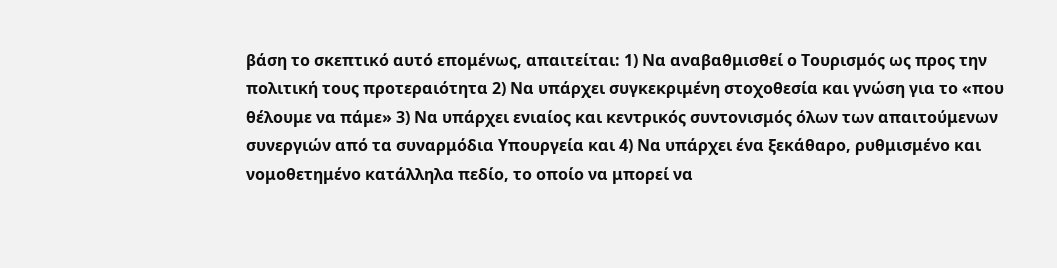βάση το σκεπτικό αυτό επομένως, απαιτείται: 1) Να αναβαθμισθεί ο Τουρισμός ως προς την πολιτική τους προτεραιότητα 2) Να υπάρχει συγκεκριμένη στοχοθεσία και γνώση για το «που θέλουμε να πάμε» 3) Να υπάρχει ενιαίος και κεντρικός συντονισμός όλων των απαιτούμενων συνεργιών από τα συναρμόδια Υπουργεία και 4) Να υπάρχει ένα ξεκάθαρο, ρυθμισμένο και νομοθετημένο κατάλληλα πεδίο, το οποίο να μπορεί να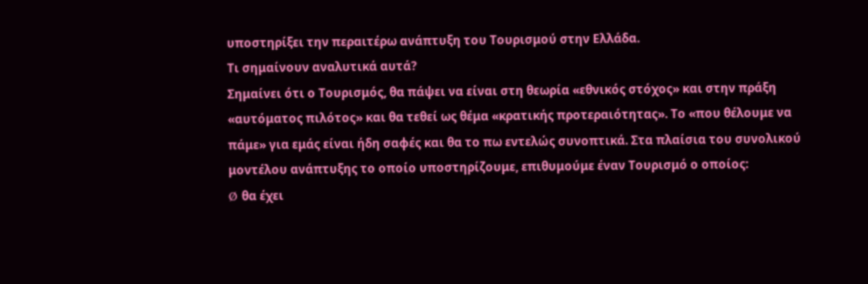υποστηρίξει την περαιτέρω ανάπτυξη του Τουρισμού στην Ελλάδα.
Τι σημαίνουν αναλυτικά αυτά?
Σημαίνει ότι ο Τουρισμός, θα πάψει να είναι στη θεωρία «εθνικός στόχος» και στην πράξη «αυτόματος πιλότος» και θα τεθεί ως θέμα «κρατικής προτεραιότητας». Το «που θέλουμε να πάμε» για εμάς είναι ήδη σαφές και θα το πω εντελώς συνοπτικά. Στα πλαίσια του συνολικού μοντέλου ανάπτυξης το οποίο υποστηρίζουμε, επιθυμούμε έναν Τουρισμό ο οποίος:
Ø θα έχει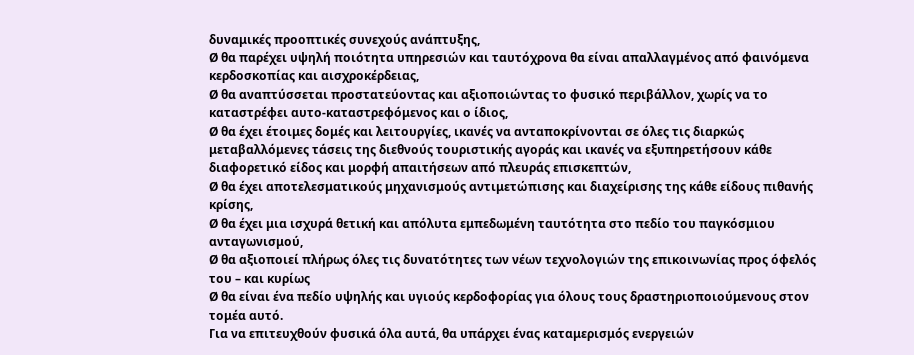δυναμικές προοπτικές συνεχούς ανάπτυξης,
Ø θα παρέχει υψηλή ποιότητα υπηρεσιών και ταυτόχρονα θα είναι απαλλαγμένος από φαινόμενα κερδοσκοπίας και αισχροκέρδειας,
Ø θα αναπτύσσεται προστατεύοντας και αξιοποιώντας το φυσικό περιβάλλον, χωρίς να το καταστρέφει αυτο-καταστρεφόμενος και ο ίδιος,
Ø θα έχει έτοιμες δομές και λειτουργίες, ικανές να ανταποκρίνονται σε όλες τις διαρκώς μεταβαλλόμενες τάσεις της διεθνούς τουριστικής αγοράς και ικανές να εξυπηρετήσουν κάθε διαφορετικό είδος και μορφή απαιτήσεων από πλευράς επισκεπτών,
Ø θα έχει αποτελεσματικούς μηχανισμούς αντιμετώπισης και διαχείρισης της κάθε είδους πιθανής κρίσης,
Ø θα έχει μια ισχυρά θετική και απόλυτα εμπεδωμένη ταυτότητα στο πεδίο του παγκόσμιου ανταγωνισμού,
Ø θα αξιοποιεί πλήρως όλες τις δυνατότητες των νέων τεχνολογιών της επικοινωνίας προς όφελός του – και κυρίως
Ø θα είναι ένα πεδίο υψηλής και υγιούς κερδοφορίας για όλους τους δραστηριοποιούμενους στον τομέα αυτό.
Για να επιτευχθούν φυσικά όλα αυτά, θα υπάρχει ένας καταμερισμός ενεργειών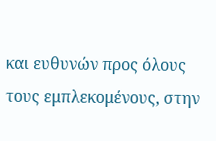και ευθυνών προς όλους τους εμπλεκομένους, στην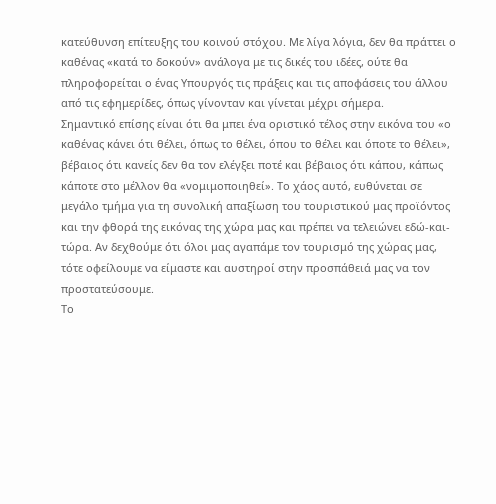κατεύθυνση επίτευξης του κοινού στόχου. Με λίγα λόγια, δεν θα πράττει ο καθένας «κατά το δοκούν» ανάλογα με τις δικές του ιδέες, ούτε θα πληροφορείται ο ένας Υπουργός τις πράξεις και τις αποφάσεις του άλλου από τις εφημερίδες, όπως γίνονταν και γίνεται μέχρι σήμερα.
Σημαντικό επίσης είναι ότι θα μπει ένα οριστικό τέλος στην εικόνα του «ο καθένας κάνει ότι θέλει, όπως το θέλει, όπου το θέλει και όποτε το θέλει», βέβαιος ότι κανείς δεν θα τον ελέγξει ποτέ και βέβαιος ότι κάπου, κάπως κάποτε στο μέλλον θα «νομιμοποιηθεί». Το χάος αυτό, ευθύνεται σε μεγάλο τμήμα για τη συνολική απαξίωση του τουριστικού μας προϊόντος και την φθορά της εικόνας της χώρα μας και πρέπει να τελειώνει εδώ-και-τώρα. Αν δεχθούμε ότι όλοι μας αγαπάμε τον τουρισμό της χώρας μας, τότε οφείλουμε να είμαστε και αυστηροί στην προσπάθειά μας να τον προστατεύσουμε.
Το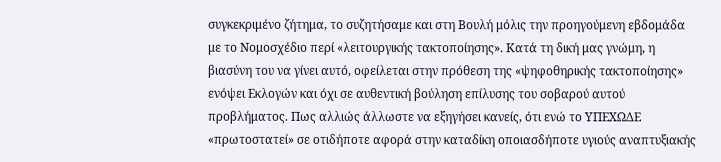συγκεκριμένο ζήτημα, το συζητήσαμε και στη Βουλή μόλις την προηγούμενη εβδομάδα με το Νομοσχέδιο περί «λειτουργικής τακτοποίησης». Κατά τη δική μας γνώμη, η βιασύνη του να γίνει αυτό, οφείλεται στην πρόθεση της «ψηφοθηρικής τακτοποίησης» ενόψει Εκλογών και όχι σε αυθεντική βούληση επίλυσης του σοβαρού αυτού προβλήματος. Πως αλλιώς άλλωστε να εξηγήσει κανείς, ότι ενώ το ΥΠΕΧΩΔΕ «πρωτοστατεί» σε οτιδήποτε αφορά στην καταδίκη οποιασδήποτε υγιούς αναπτυξιακής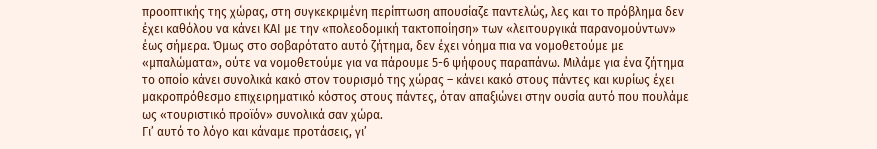προοπτικής της χώρας, στη συγκεκριμένη περίπτωση απουσίαζε παντελώς, λες και το πρόβλημα δεν έχει καθόλου να κάνει ΚΑΙ με την «πολεοδομική τακτοποίηση» των «λειτουργικά παρανομούντων» έως σήμερα. Όμως στο σοβαρότατο αυτό ζήτημα, δεν έχει νόημα πια να νομοθετούμε με «μπαλώματα», ούτε να νομοθετούμε για να πάρουμε 5-6 ψήφους παραπάνω. Μιλάμε για ένα ζήτημα το οποίο κάνει συνολικά κακό στον τουρισμό της χώρας – κάνει κακό στους πάντες και κυρίως έχει μακροπρόθεσμο επιχειρηματικό κόστος στους πάντες, όταν απαξιώνει στην ουσία αυτό που πουλάμε ως «τουριστικό προϊόν» συνολικά σαν χώρα.
Γι’ αυτό το λόγο και κάναμε προτάσεις, γι’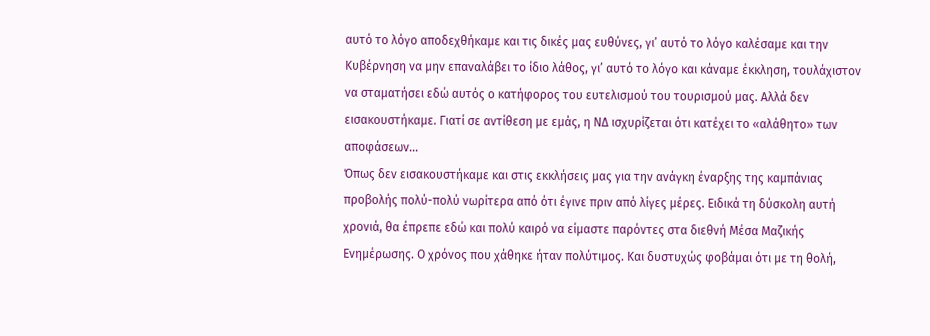αυτό το λόγο αποδεχθήκαμε και τις δικές μας ευθύνες, γι’ αυτό το λόγο καλέσαμε και την Κυβέρνηση να μην επαναλάβει το ίδιο λάθος, γι’ αυτό το λόγο και κάναμε έκκληση, τουλάχιστον να σταματήσει εδώ αυτός ο κατήφορος του ευτελισμού του τουρισμού μας. Αλλά δεν εισακουστήκαμε. Γιατί σε αντίθεση με εμάς, η ΝΔ ισχυρίζεται ότι κατέχει το «αλάθητο» των αποφάσεων...
Όπως δεν εισακουστήκαμε και στις εκκλήσεις μας για την ανάγκη έναρξης της καμπάνιας προβολής πολύ-πολύ νωρίτερα από ότι έγινε πριν από λίγες μέρες. Ειδικά τη δύσκολη αυτή χρονιά, θα έπρεπε εδώ και πολύ καιρό να είμαστε παρόντες στα διεθνή Μέσα Μαζικής Ενημέρωσης. Ο χρόνος που χάθηκε ήταν πολύτιμος. Και δυστυχώς φοβάμαι ότι με τη θολή,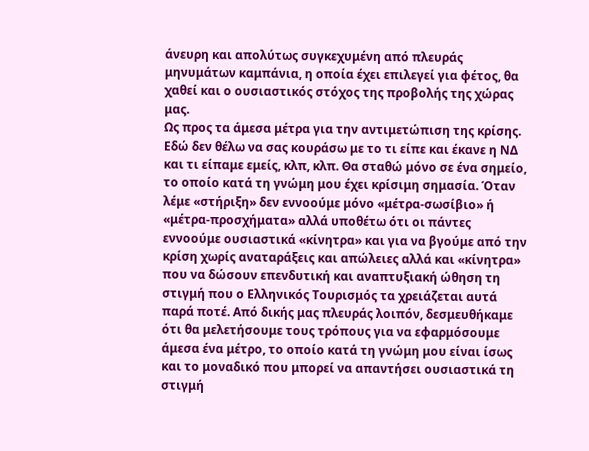άνευρη και απολύτως συγκεχυμένη από πλευράς μηνυμάτων καμπάνια, η οποία έχει επιλεγεί για φέτος, θα χαθεί και ο ουσιαστικός στόχος της προβολής της χώρας μας.
Ως προς τα άμεσα μέτρα για την αντιμετώπιση της κρίσης. Εδώ δεν θέλω να σας κουράσω με το τι είπε και έκανε η ΝΔ και τι είπαμε εμείς, κλπ, κλπ. Θα σταθώ μόνο σε ένα σημείο, το οποίο κατά τη γνώμη μου έχει κρίσιμη σημασία. Όταν λέμε «στήριξη» δεν εννοούμε μόνο «μέτρα-σωσίβιο» ή «μέτρα-προσχήματα» αλλά υποθέτω ότι οι πάντες εννοούμε ουσιαστικά «κίνητρα» και για να βγούμε από την κρίση χωρίς αναταράξεις και απώλειες αλλά και «κίνητρα» που να δώσουν επενδυτική και αναπτυξιακή ώθηση τη στιγμή που ο Ελληνικός Τουρισμός τα χρειάζεται αυτά παρά ποτέ. Από δικής μας πλευράς λοιπόν, δεσμευθήκαμε ότι θα μελετήσουμε τους τρόπους για να εφαρμόσουμε άμεσα ένα μέτρο, το οποίο κατά τη γνώμη μου είναι ίσως και το μοναδικό που μπορεί να απαντήσει ουσιαστικά τη στιγμή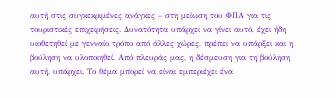αυτή στις συγκεκριμένες ανάγκες – στη μείωση του ΦΠΑ για τις τουριστικές επιχειρήσεις. Δυνατότητα υπάρχει να γίνει αυτό, έχει ήδη υιοθετηθεί με γενναίο τρόπο από άλλες χώρες, πρέπει να υπάρξει και η βούληση να υλοποιηθεί. Από πλευράς μας, η δέσμευση για τη βούληση αυτή, υπάρχει. Το θέμα μπορεί να είναι εμπεριέχει ένα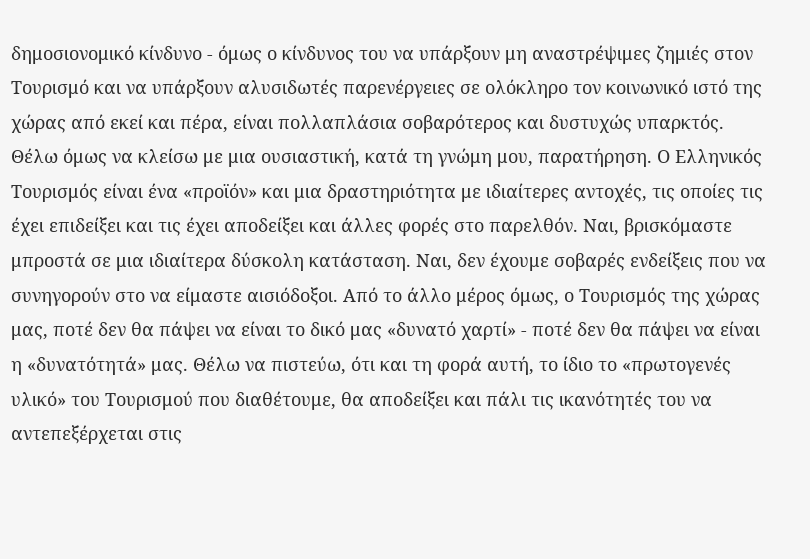δημοσιονομικό κίνδυνο - όμως ο κίνδυνος του να υπάρξουν μη αναστρέψιμες ζημιές στον Τουρισμό και να υπάρξουν αλυσιδωτές παρενέργειες σε ολόκληρο τον κοινωνικό ιστό της χώρας από εκεί και πέρα, είναι πολλαπλάσια σοβαρότερος και δυστυχώς υπαρκτός.
Θέλω όμως να κλείσω με μια ουσιαστική, κατά τη γνώμη μου, παρατήρηση. Ο Ελληνικός Τουρισμός είναι ένα «προϊόν» και μια δραστηριότητα με ιδιαίτερες αντοχές, τις οποίες τις έχει επιδείξει και τις έχει αποδείξει και άλλες φορές στο παρελθόν. Ναι, βρισκόμαστε μπροστά σε μια ιδιαίτερα δύσκολη κατάσταση. Ναι, δεν έχουμε σοβαρές ενδείξεις που να συνηγορούν στο να είμαστε αισιόδοξοι. Από το άλλο μέρος όμως, ο Τουρισμός της χώρας μας, ποτέ δεν θα πάψει να είναι το δικό μας «δυνατό χαρτί» - ποτέ δεν θα πάψει να είναι η «δυνατότητά» μας. Θέλω να πιστεύω, ότι και τη φορά αυτή, το ίδιο το «πρωτογενές υλικό» του Τουρισμού που διαθέτουμε, θα αποδείξει και πάλι τις ικανότητές του να αντεπεξέρχεται στις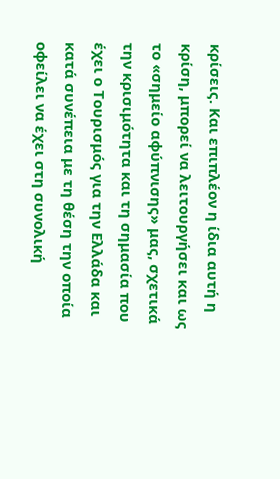κρίσεις. Και επιπλέον η ίδια αυτή η κρίση, μπορεί να λειτουργήσει και ως το «σημείο αφύπνισης» μας, σχετικά την κρισιμότητα και τη σημασία που έχει ο Τουρισμός για την Ελλάδα και κατά συνέπεια με τη θέση την οποία οφείλει να έχει στη συνολική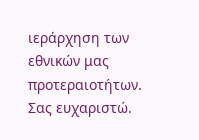ιεράρχηση των εθνικών μας προτεραιοτήτων.
Σας ευχαριστώ.